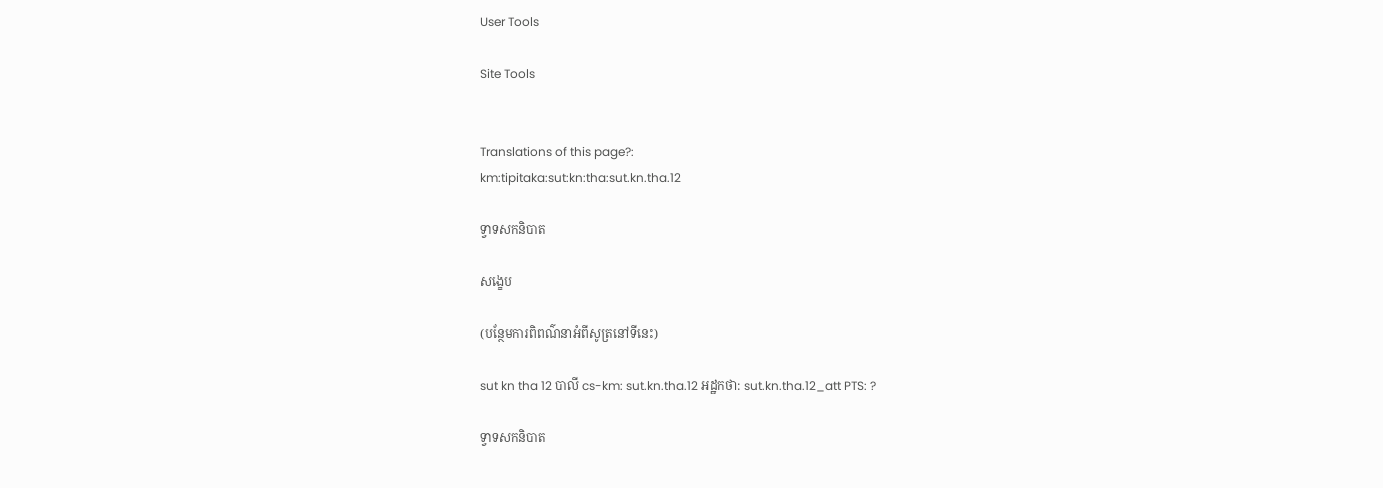User Tools

Site Tools


Translations of this page?:
km:tipitaka:sut:kn:tha:sut.kn.tha.12

ទ្វាទសកនិបាត

សង្ខេប

(បន្ថែមការពិពណ៌នាអំពីសូត្រនៅទីនេះ)

sut kn tha 12 បាលី cs-km: sut.kn.tha.12 អដ្ឋកថា: sut.kn.tha.12_att PTS: ?

ទ្វាទសកនិបាត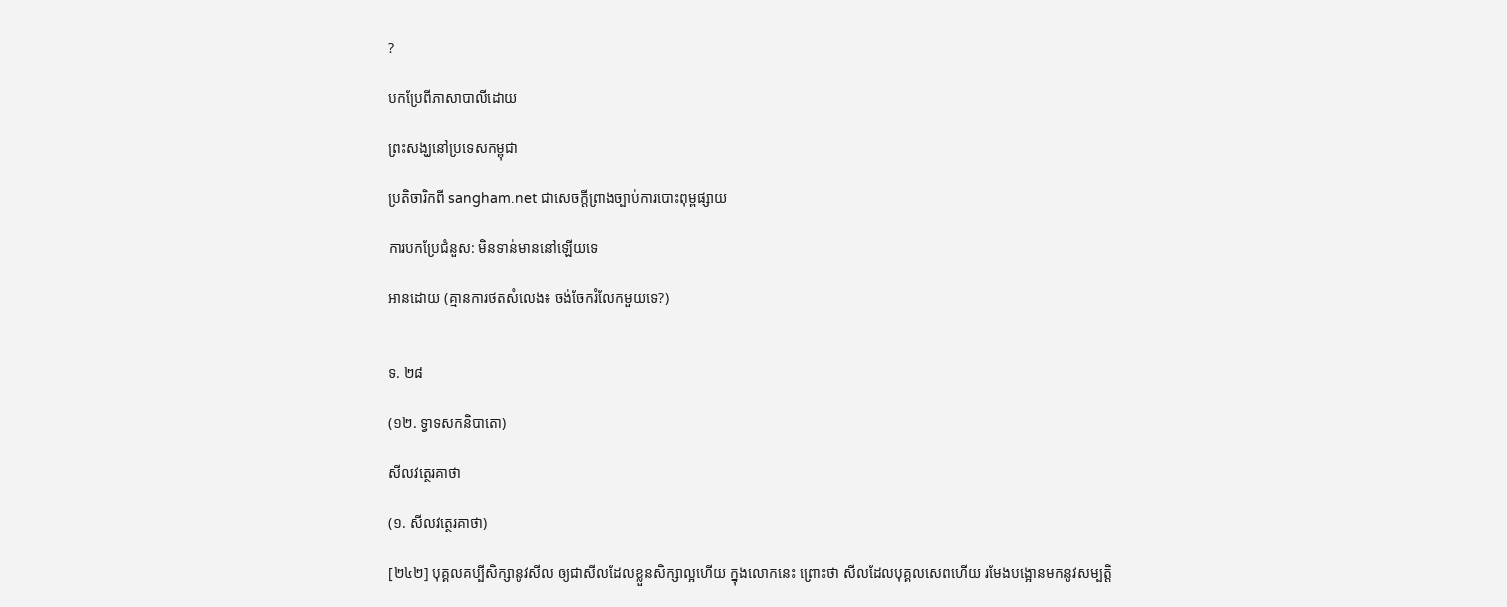?

បកប្រែពីភាសាបាលីដោយ

ព្រះសង្ឃនៅប្រទេសកម្ពុជា

ប្រតិចារិកពី sangham.net ជាសេចក្តីព្រាងច្បាប់ការបោះពុម្ពផ្សាយ

ការបកប្រែជំនួស: មិនទាន់មាននៅឡើយទេ

អានដោយ (គ្មានការថតសំលេង៖ ចង់ចែករំលែកមួយទេ?)


ទ. ២៨

(១២. ទ្វាទសកនិបាតោ)

សីលវត្ថេរគាថា

(១. សីលវត្ថេរគាថា)

[២៤២] បុគ្គលគប្បីសិក្សានូវសីល ឲ្យជាសីលដែលខ្លួនសិក្សាល្អហើយ ក្នុងលោកនេះ ព្រោះថា សីលដែលបុគ្គលសេពហើយ រមែងបង្អោនមកនូវសម្បត្តិ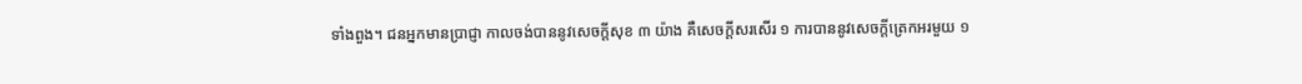ទាំងពួង។ ជនអ្នកមានប្រាជ្ញា កាលចង់បាននូវសេចក្តីសុខ ៣ យ៉ាង គឺសេចក្តីសរសើរ ១ ការបាននូវសេចក្តីត្រេកអរមួយ ១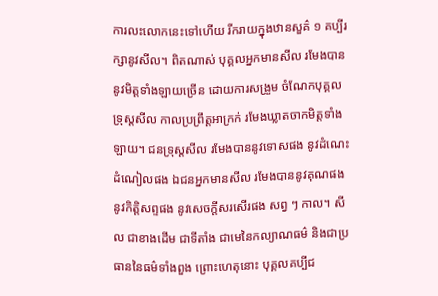ការលះលោកនេះទៅហើយ រីករាយក្នុងឋានសួគ៌ ១ គប្បីរក្សានូវសីល។ ពិតណាស់ បុគ្គលអ្នកមានសីល រមែងបាននូវមិត្តទាំងឡាយច្រើន ដោយការសង្រួម ចំណែកបុគ្គលទ្រុស្តសីល កាលប្រព្រឹត្តអាក្រក់ រមែងឃ្លាតចាកមិត្តទាំងឡាយ។ ជនទ្រុស្តសីល រមែងបាននូវទោសផង នូវដំណេះដំណៀលផង ឯជនអ្នកមានសីល រមែងបាននូវគុណផង នូវកិត្តិសព្ទផង នូវសេចក្តីសរសើរផង សព្វ ៗ កាល។ សីល ជាខាងដើម ជាទីតាំង ជាមេនៃកល្យាណធម៌ និងជាប្រធាននៃធម៌ទាំងពួង ព្រោះហេតុនោះ បុគ្គលគប្បីជ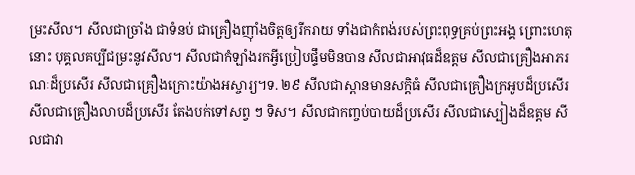ម្រះសីល។ សីលជាច្រាំង ជាទំនប់ ជាគ្រឿងញ៉ាំងចិត្តឲ្យរីករាយ ទាំងជាកំពង់របស់ព្រះពុទ្ធគ្រប់ព្រះអង្គ ព្រោះហេតុនោះ បុគ្គលគប្បីជម្រះនូវសីល។ សីលជាកំឡាំងរកអ្វីប្រៀបផ្ទឹមមិនបាន សីលជាអាវុធដ៏ឧត្តម សីលជាគ្រឿងអាភរណៈដ៏ប្រសើរ សីលជាគ្រឿងក្រោះយ៉ាងអស្ចារ្យ។ទ. ២៩ សីលជាស្ពានមានសក្តិធំ សីលជាគ្រឿងក្រអូបដ៏ប្រសើរ សីលជាគ្រឿងលាបដ៏ប្រសើរ តែងបក់ទៅសព្វ ៗ ទិស។ សីលជាកញ្ចប់បាយដ៏ប្រសើរ សីលជាស្បៀងដ៏ឧត្តម សីលជាវា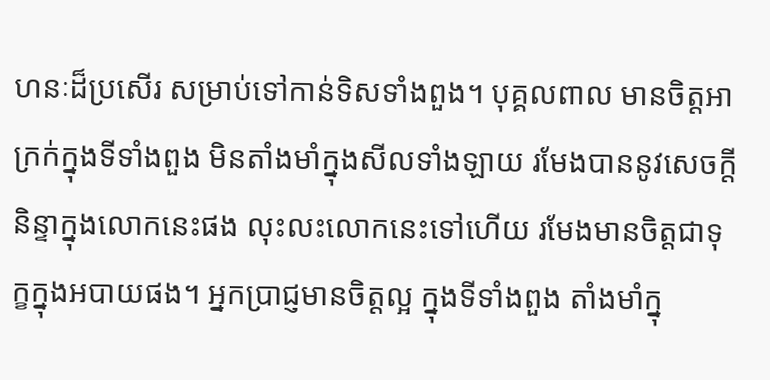ហនៈដ៏ប្រសើរ សម្រាប់ទៅកាន់ទិសទាំងពួង។ បុគ្គលពាល មានចិត្តអាក្រក់ក្នុងទីទាំងពួង មិនតាំងមាំក្នុងសីលទាំងឡាយ រមែងបាននូវសេចក្តីនិន្ទាក្នុងលោកនេះផង លុះលះលោកនេះទៅហើយ រមែងមានចិត្តជាទុក្ខក្នុងអបាយផង។ អ្នកប្រាជ្ញមានចិត្តល្អ ក្នុងទីទាំងពួង តាំងមាំក្នុ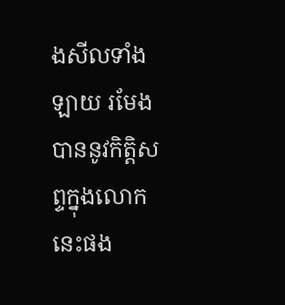ងសីលទាំងឡាយ រមែងបាននូវកិត្តិសព្ទក្នុងលោកនេះផង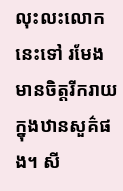លុះលះលោកនេះទៅ រមែងមានចិត្តរីករាយក្នុងឋានសួគ៌ផង។ សី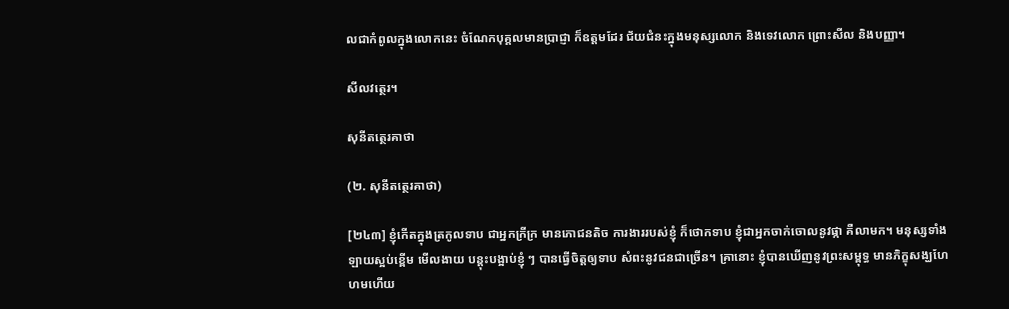លជាកំពូលក្នុងលោកនេះ ចំណែកបុគ្គលមានប្រាជ្ញា ក៏ឧត្តមដែរ ជ័យជំនះក្នុងមនុស្សលោក និងទេវលោក ព្រោះសីល និងបញ្ញា។

សីលវត្ថេរ។

សុនីតត្ថេរគាថា

(២. សុនីតត្ថេរគាថា)

[២៤៣] ខ្ញុំកើតក្នុងត្រកូលទាប ជាអ្នកក្រីក្រ មានភោជនតិច ការងាររបស់ខ្ញុំ ក៏ថោកទាប ខ្ញុំជាអ្នកចាក់ចោលនូវផ្កា គឺលាមក។ មនុស្សទាំងឡាយស្អប់ខ្ពើម មើលងាយ បន្តុះបង្អាប់ខ្ញុំ ៗ បានធ្វើចិត្តឲ្យទាប សំពះនូវជនជាច្រើន។ គ្រានោះ ខ្ញុំបានឃើញនូវព្រះសម្ពុទ្ធ មានភិក្ខុសង្ឃហែហមហើយ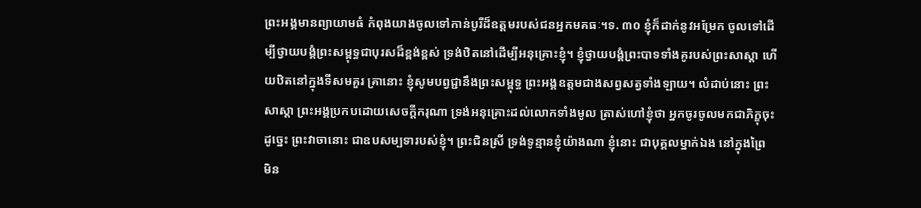ព្រះអង្គមានព្យាយាមធំ កំពុងយាងចូលទៅកាន់បូរីដ៏ឧត្តមរបស់ជនអ្នកមគធៈ។ទ. ៣០ ខ្ញុំក៏ដាក់នូវអម្រែក ចូលទៅដើម្បីថ្វាយបង្គំព្រះសម្ពុទ្ធជាបុរសដ៏ខ្ពង់ខ្ពស់ ទ្រង់ឋិតនៅដើម្បីអនុគ្រោះខ្ញុំ។ ខ្ញុំថ្វាយបង្គំព្រះបាទទាំងគូរបស់ព្រះសាស្តា ហើយឋិតនៅក្នុងទីសមគួរ គ្រានោះ ខ្ញុំសូមបព្វជ្ជានឹងព្រះសម្ពុទ្ធ ព្រះអង្គឧត្តមជាងសព្វសត្វទាំងឡាយ។ លំដាប់នោះ ព្រះសាស្តា ព្រះអង្គប្រកបដោយសេចក្តីករុណា ទ្រង់អនុគ្រោះដល់លោកទាំងមូល ត្រាស់ហៅខ្ញុំថា អ្នកចូរចូលមកជាភិក្ខុចុះ ដូច្នេះ ព្រះវាចានោះ ជាឧបសម្បទារបស់ខ្ញុំ។ ព្រះជិនស្រី ទ្រង់ទូន្មានខ្ញុំយ៉ាងណា ខ្ញុំនោះ ជាបុគ្គលម្នាក់ឯង នៅក្នុងព្រៃ មិន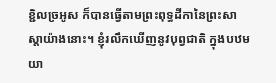ខ្ជិលច្រអូស ក៏បានធ្វើតាមព្រះពុទ្ធដីកានៃព្រះសាស្តាយ៉ាងនោះ។ ខ្ញុំរលឹកឃើញនូវបុព្វជាតិ ក្នុងបឋមយា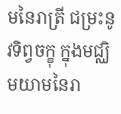មនៃរាត្រី ជម្រះនូវទិព្វចក្ខុ ក្នុងមជ្ឈិមយាមនៃរា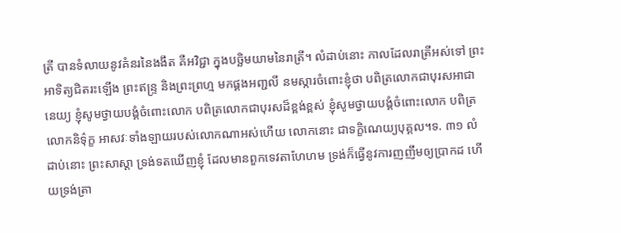ត្រី បានទំលាយនូវគំនរនៃងងឹត គឺអវិជ្ជា ក្នុងបច្ឆិមយាមនៃរាត្រី។ លំដាប់នោះ កាលដែលរាត្រីអស់ទៅ ព្រះអាទិត្យជិតរះឡើង ព្រះឥន្ទ្រ និងព្រះព្រហ្ម មកផ្គងអញ្ជលី នមស្ការចំពោះខ្ញុំថា បពិត្រលោកជាបុរសអាជានេយ្យ ខ្ញុំសូមថ្វាយបង្គំចំពោះលោក បពិត្រលោកជាបុរសដ៏ខ្ពង់ខ្ពស់ ខ្ញុំសូមថ្វាយបង្គំចំពោះលោក បពិត្រលោកនិទ៌ុក្ខ អាសវៈទាំងឡាយរបស់លោកណាអស់ហើយ លោកនោះ ជាទក្ខិណេយ្យបុគ្គល។ទ. ៣១ លំដាប់នោះ ព្រះសាស្តា ទ្រង់ទតឃើញខ្ញុំ ដែលមានពួកទេវតាហែហម ទ្រង់ក៏ធ្វើនូវការញញឹមឲ្យប្រាកដ ហើយទ្រង់ត្រា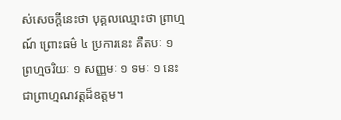ស់សេចក្តីនេះថា បុគ្គលឈ្មោះថា ព្រាហ្មណ៍ ព្រោះធម៌ ៤ ប្រការនេះ គឺតបៈ ១ ព្រហ្មចរិយៈ ១ សញ្ញមៈ ១ ទមៈ ១ នេះជាព្រាហ្មណវត្តដ៏ឧត្តម។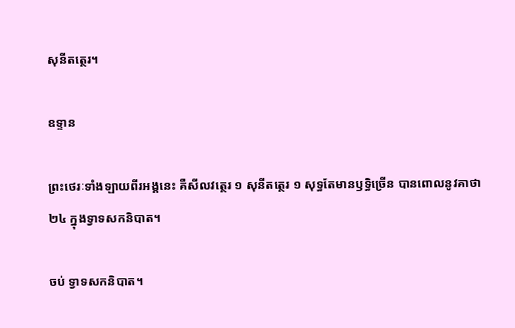សុនីតត្ថេរ។

ឧទ្ទាន

ព្រះថេរៈទាំងឡាយពីរអង្គនេះ គឺសីលវត្ថេរ ១ សុនីតត្ថេរ ១ សុទ្ធតែមានឫទ្ធិច្រើន បានពោលនូវគាថា ២៤ ក្នុងទ្វាទសកនិបាត។

ចប់ ទ្វាទសកនិបាត។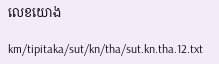លេខយោង

km/tipitaka/sut/kn/tha/sut.kn.tha.12.txt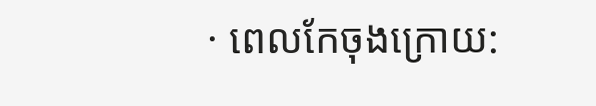· ពេលកែចុងក្រោយ: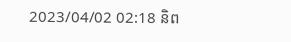2023/04/02 02:18 និព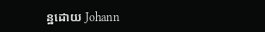ន្ឋដោយ Johann